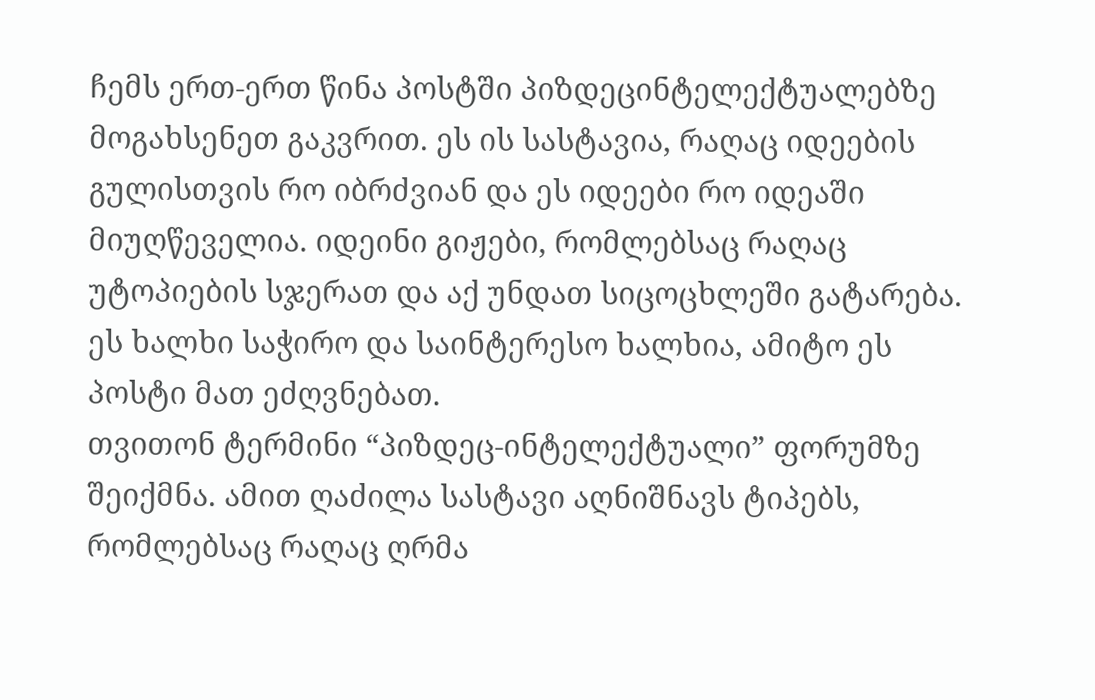ჩემს ერთ-ერთ წინა პოსტში პიზდეცინტელექტუალებზე მოგახსენეთ გაკვრით. ეს ის სასტავია, რაღაც იდეების გულისთვის რო იბრძვიან და ეს იდეები რო იდეაში მიუღწეველია. იდეინი გიჟები, რომლებსაც რაღაც უტოპიების სჯერათ და აქ უნდათ სიცოცხლეში გატარება. ეს ხალხი საჭირო და საინტერესო ხალხია, ამიტო ეს პოსტი მათ ეძღვნებათ.
თვითონ ტერმინი “პიზდეც-ინტელექტუალი” ფორუმზე შეიქმნა. ამით ღაძილა სასტავი აღნიშნავს ტიპებს, რომლებსაც რაღაც ღრმა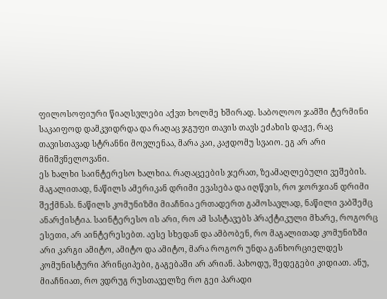ფილოსოფიური წიაღსვლები აქვთ ხოლმე ხშირად. საბოლოო ჯამში ტერმინი საკაიფოდ დამკვიდრდა და რაღაც ჯგუფი თავის თავს ეძახის დაჟე, რაც თავისთავად სტრანნი მოვლენაა, მარა კაი, კაჟდომუ სვაიო. ეგ არ არი მნიშვნელოვანი.
ეს ხალხი საინტერესო ხალხია. რაღაცეების ჯერათ, ზეამაღლებული ვეშების. მაგალითად, ნაწილს ამერიკან დრიმი ევასება და იღწვის, რო ჯორჯიან დრიმი შექმნას. ნაწილს კომუნიზმი მიაჩნია ერთადერთ გამოსავლად, ნაწილი ვაბშემც ანარქისტია. საინტერესო ის არი, რო ამ სასტავებს პრაქტიკული მხარე, როგორც ესეთი, არ აინტერესებთ. აესე სხედან და ამბობენ, რო მაგალითად კომუნიზმი არი კარგი ამიტო, ამიტო და ამიტო, მარა როგორ უნდა განხორციელდეს კომუნისტური პრინციპები, გაგებაში არ არიან. პახოდუ, შედეგები კიდიათ. ანუ, მიაჩნიათ, რო ვდრუგ რუსთაველზე რო გეი პარადი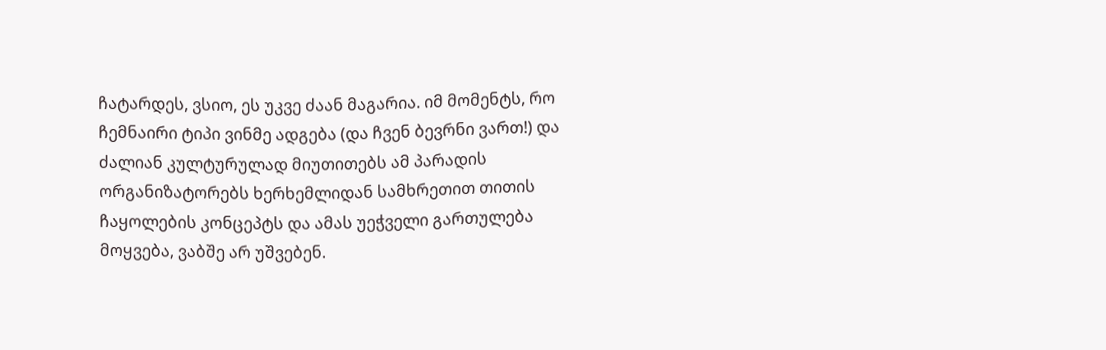ჩატარდეს, ვსიო, ეს უკვე ძაან მაგარია. იმ მომენტს, რო ჩემნაირი ტიპი ვინმე ადგება (და ჩვენ ბევრნი ვართ!) და ძალიან კულტურულად მიუთითებს ამ პარადის ორგანიზატორებს ხერხემლიდან სამხრეთით თითის ჩაყოლების კონცეპტს და ამას უეჭველი გართულება მოყვება, ვაბშე არ უშვებენ.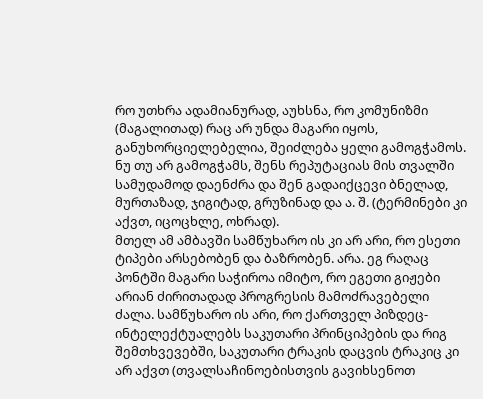რო უთხრა ადამიანურად, აუხსნა, რო კომუნიზმი (მაგალითად) რაც არ უნდა მაგარი იყოს, განუხორციელებელია, შეიძლება ყელი გამოგჭამოს. ნუ თუ არ გამოგჭამს, შენს რეპუტაციას მის თვალში სამუდამოდ დაენძრა და შენ გადაიქცევი ბნელად, მურთაზად, ჯიგიტად, გრუზინად და ა. შ. (ტერმინები კი აქვთ, იცოცხლე, ოხრად).
მთელ ამ ამბავში სამწუხარო ის კი არ არი, რო ესეთი ტიპები არსებობენ და ბაზრობენ. არა. ეგ რაღაც პონტში მაგარი საჭიროა იმიტო, რო ეგეთი გიჟები არიან ძირითადად პროგრესის მამოძრავებელი ძალა. სამწუხარო ის არი, რო ქართველ პიზდეც-ინტელექტუალებს საკუთარი პრინციპების და რიგ შემთხვევებში, საკუთარი ტრაკის დაცვის ტრაკიც კი არ აქვთ (თვალსაჩინოებისთვის გავიხსენოთ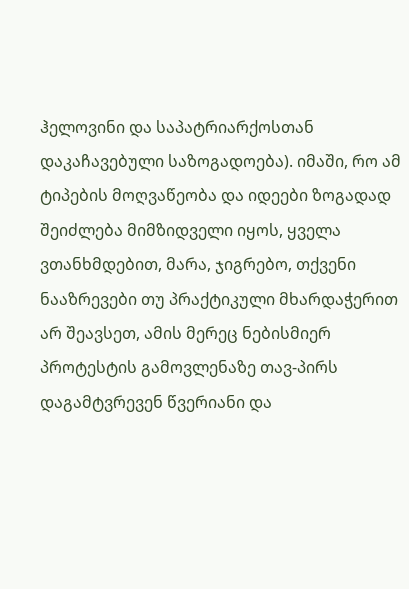ჰელოვინი და საპატრიარქოსთან დაკაჩავებული საზოგადოება). იმაში, რო ამ ტიპების მოღვაწეობა და იდეები ზოგადად შეიძლება მიმზიდველი იყოს, ყველა ვთანხმდებით, მარა, ჯიგრებო, თქვენი ნააზრევები თუ პრაქტიკული მხარდაჭერით არ შეავსეთ, ამის მერეც ნებისმიერ პროტესტის გამოვლენაზე თავ-პირს დაგამტვრევენ წვერიანი და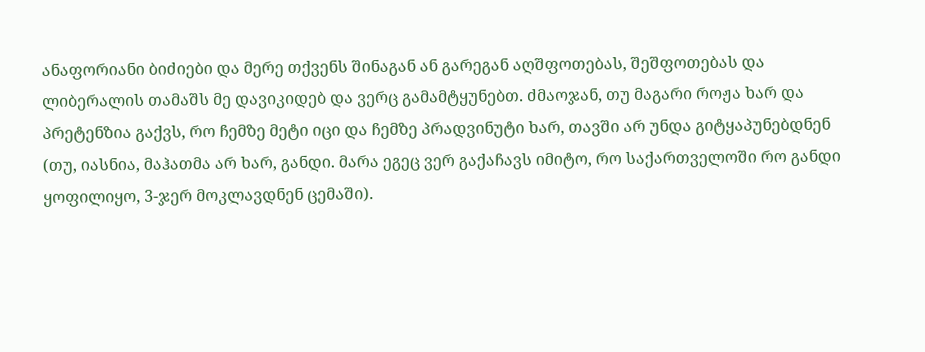ანაფორიანი ბიძიები და მერე თქვენს შინაგან ან გარეგან აღშფოთებას, შეშფოთებას და ლიბერალის თამაშს მე დავიკიდებ და ვერც გამამტყუნებთ. ძმაოჯან, თუ მაგარი როჟა ხარ და პრეტენზია გაქვს, რო ჩემზე მეტი იცი და ჩემზე პრადვინუტი ხარ, თავში არ უნდა გიტყაპუნებდნენ (თუ, იასნია, მაჰათმა არ ხარ, განდი. მარა ეგეც ვერ გაქაჩავს იმიტო, რო საქართველოში რო განდი ყოფილიყო, 3-ჯერ მოკლავდნენ ცემაში).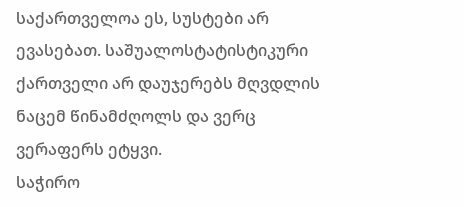საქართველოა ეს, სუსტები არ ევასებათ. საშუალოსტატისტიკური ქართველი არ დაუჯერებს მღვდლის ნაცემ წინამძღოლს და ვერც ვერაფერს ეტყვი.
საჭირო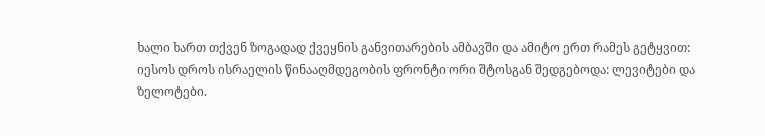ხალი ხართ თქვენ ზოგადად ქვეყნის განვითარების ამბავში და ამიტო ერთ რამეს გეტყვით: იესოს დროს ისრაელის წინააღმდეგობის ფრონტი ორი შტოსგან შედგებოდა: ლევიტები და ზელოტები.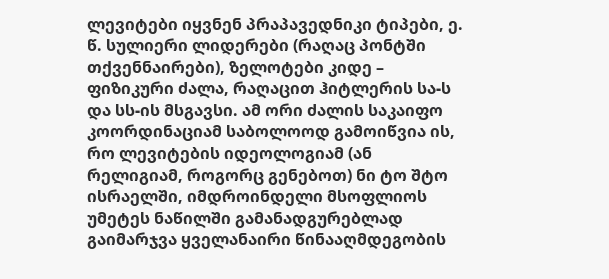ლევიტები იყვნენ პრაპავედნიკი ტიპები, ე. წ. სულიერი ლიდერები (რაღაც პონტში თქვენნაირები), ზელოტები კიდე – ფიზიკური ძალა, რაღაცით ჰიტლერის სა-ს და სს-ის მსგავსი. ამ ორი ძალის საკაიფო კოორდინაციამ საბოლოოდ გამოიწვია ის, რო ლევიტების იდეოლოგიამ (ან რელიგიამ, როგორც გენებოთ) ნი ტო შტო ისრაელში, იმდროინდელი მსოფლიოს უმეტეს ნაწილში გამანადგურებლად გაიმარჯვა ყველანაირი წინააღმდეგობის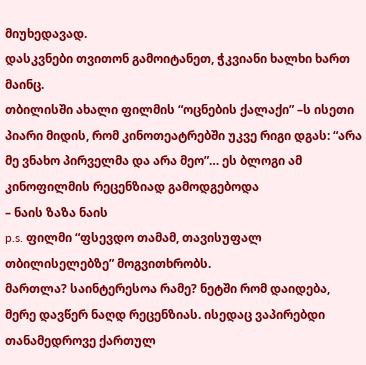მიუხედავად.
დასკვნები თვითონ გამოიტანეთ, ჭკვიანი ხალხი ხართ მაინც.
თბილისში ახალი ფილმის “ოცნების ქალაქი” –ს ისეთი პიარი მიდის, რომ კინოთეატრებში უკვე რიგი დგას: “არა მე ვნახო პირველმა და არა მეო”… ეს ბლოგი ამ კინოფილმის რეცენზიად გამოდგებოდა
– ნაის ზაზა ნაის
p.s. ფილმი “ფსევდო თამამ, თავისუფალ თბილისელებზე” მოგვითხრობს.
მართლა? საინტერესოა რამე? ნეტში რომ დაიდება, მერე დავწერ ნაღდ რეცენზიას. ისედაც ვაპირებდი თანამედროვე ქართულ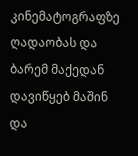კინემატოგრაფზე ღადაობას და ბარემ მაქედან დავიწყებ მაშინ და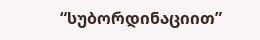“სუბორდინაციით”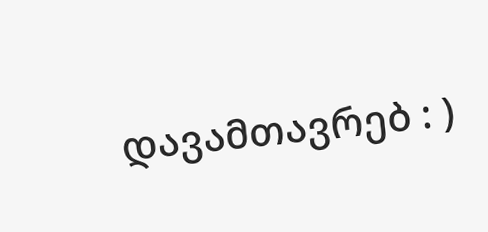დავამთავრებ : )